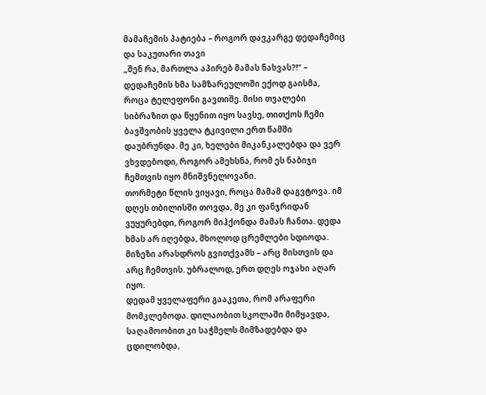მამაჩემის პატიება – როგორ დავკარგე დედაჩემიც და საკუთარი თავი
„შენ რა, მართლა აპირებ მამას ნახვას?!“ – დედაჩემის ხმა სამზარეულოში ექოდ გაისმა, როცა ტელეფონი გავთიშე. მისი თვალები სიბრაზით და წყენით იყო სავსე, თითქოს ჩემი ბავშვობის ყველა ტკივილი ერთ წამში დაუბრუნდა. მე კი, ხელები მიკანკალებდა და ვერ ვხვდებოდი, როგორ ამეხსნა, რომ ეს ნაბიჯი ჩემთვის იყო მნიშვნელოვანი.
თორმეტი წლის ვიყავი, როცა მამამ დაგვტოვა. იმ დღეს თბილისში თოვდა, მე კი ფანჯრიდან ვუყურებდი, როგორ მიჰქონდა მამას ჩანთა. დედა ხმას არ იღებდა, მხოლოდ ცრემლები სდიოდა. მიზეზი არასდროს გვითქვამს – არც მისთვის და არც ჩემთვის. უბრალოდ, ერთ დღეს ოჯახი აღარ იყო.
დედამ ყველაფერი გააკეთა, რომ არაფერი მომკლებოდა. დილაობით სკოლაში მიმყავდა, საღამოობით კი საჭმელს მიმზადებდა და ცდილობდა,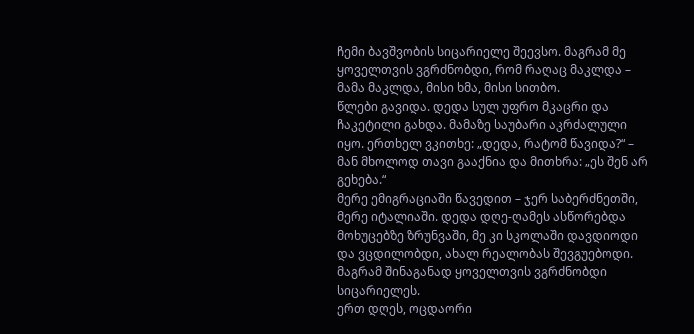ჩემი ბავშვობის სიცარიელე შეევსო. მაგრამ მე ყოველთვის ვგრძნობდი, რომ რაღაც მაკლდა – მამა მაკლდა, მისი ხმა, მისი სითბო.
წლები გავიდა. დედა სულ უფრო მკაცრი და ჩაკეტილი გახდა. მამაზე საუბარი აკრძალული იყო. ერთხელ ვკითხე: „დედა, რატომ წავიდა?“ – მან მხოლოდ თავი გააქნია და მითხრა: „ეს შენ არ გეხება.“
მერე ემიგრაციაში წავედით – ჯერ საბერძნეთში, მერე იტალიაში. დედა დღე-ღამეს ასწორებდა მოხუცებზე ზრუნვაში, მე კი სკოლაში დავდიოდი და ვცდილობდი, ახალ რეალობას შევგუებოდი. მაგრამ შინაგანად ყოველთვის ვგრძნობდი სიცარიელეს.
ერთ დღეს, ოცდაორი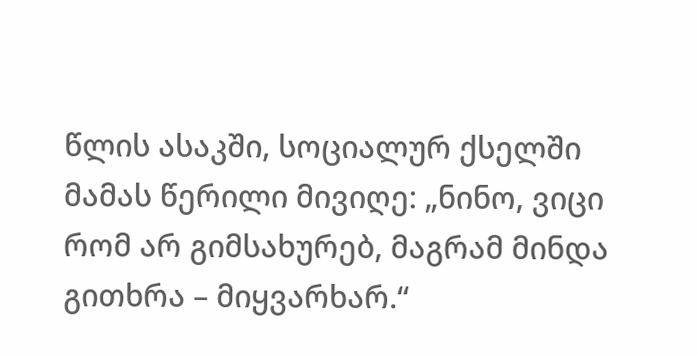წლის ასაკში, სოციალურ ქსელში მამას წერილი მივიღე: „ნინო, ვიცი რომ არ გიმსახურებ, მაგრამ მინდა გითხრა – მიყვარხარ.“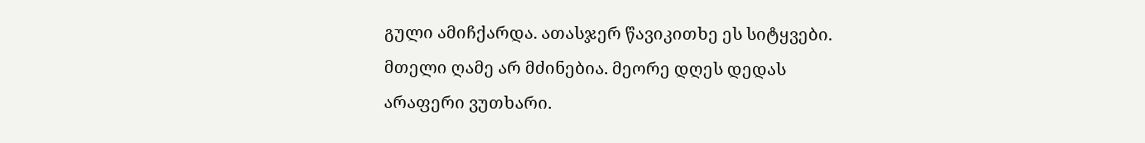გული ამიჩქარდა. ათასჯერ წავიკითხე ეს სიტყვები. მთელი ღამე არ მძინებია. მეორე დღეს დედას არაფერი ვუთხარი.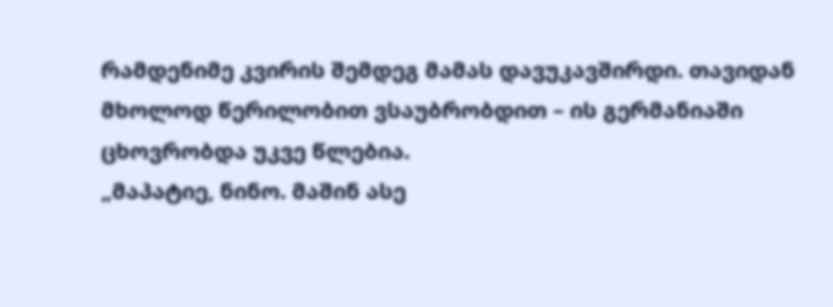რამდენიმე კვირის შემდეგ მამას დავუკავშირდი. თავიდან მხოლოდ წერილობით ვსაუბრობდით – ის გერმანიაში ცხოვრობდა უკვე წლებია.
„მაპატიე, ნინო. მაშინ ასე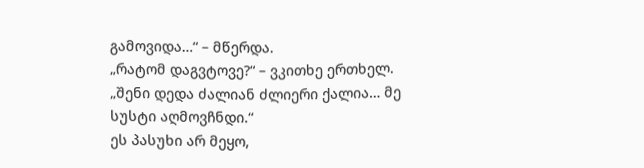გამოვიდა…“ – მწერდა.
„რატომ დაგვტოვე?“ – ვკითხე ერთხელ.
„შენი დედა ძალიან ძლიერი ქალია… მე სუსტი აღმოვჩნდი.“
ეს პასუხი არ მეყო,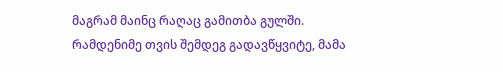მაგრამ მაინც რაღაც გამითბა გულში.
რამდენიმე თვის შემდეგ გადავწყვიტე, მამა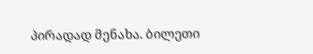პირადად მენახა. ბილეთი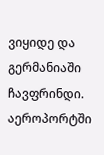ვიყიდე და გერმანიაში ჩავფრინდი. აეროპორტში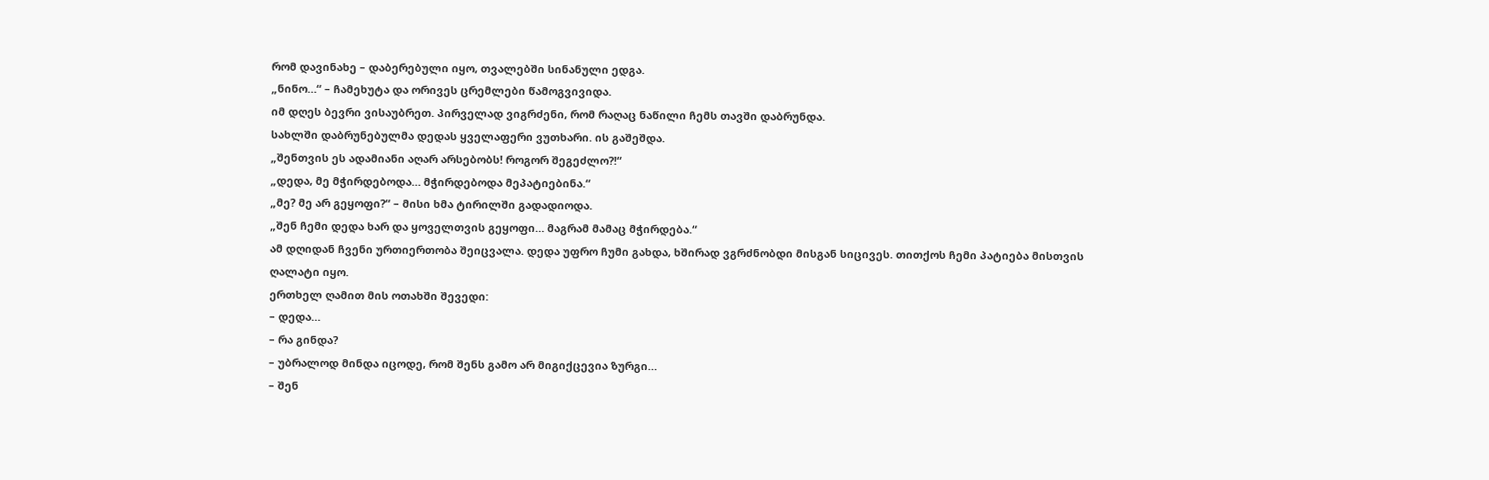რომ დავინახე – დაბერებული იყო, თვალებში სინანული ედგა.
„ნინო…“ – ჩამეხუტა და ორივეს ცრემლები წამოგვივიდა.
იმ დღეს ბევრი ვისაუბრეთ. პირველად ვიგრძენი, რომ რაღაც ნაწილი ჩემს თავში დაბრუნდა.
სახლში დაბრუნებულმა დედას ყველაფერი ვუთხარი. ის გაშეშდა.
„შენთვის ეს ადამიანი აღარ არსებობს! როგორ შეგეძლო?!“
„დედა, მე მჭირდებოდა… მჭირდებოდა მეპატიებინა.“
„მე? მე არ გეყოფი?“ – მისი ხმა ტირილში გადადიოდა.
„შენ ჩემი დედა ხარ და ყოველთვის გეყოფი… მაგრამ მამაც მჭირდება.“
ამ დღიდან ჩვენი ურთიერთობა შეიცვალა. დედა უფრო ჩუმი გახდა, ხშირად ვგრძნობდი მისგან სიცივეს. თითქოს ჩემი პატიება მისთვის ღალატი იყო.
ერთხელ ღამით მის ოთახში შევედი:
– დედა…
– რა გინდა?
– უბრალოდ მინდა იცოდე, რომ შენს გამო არ მიგიქცევია ზურგი…
– შენ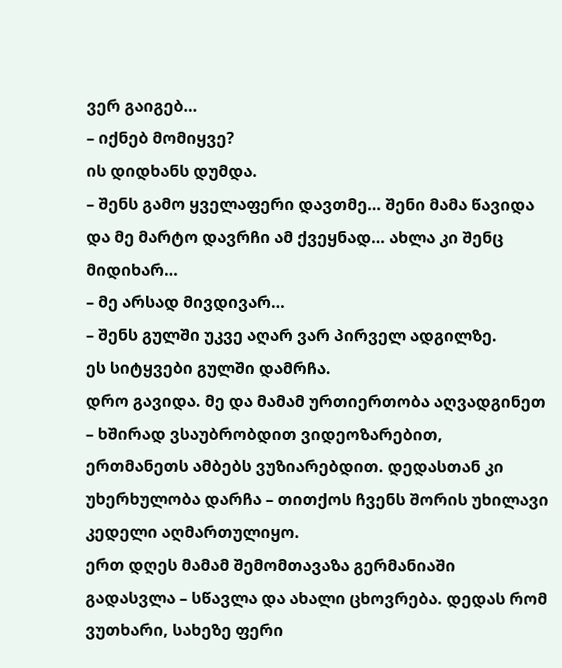ვერ გაიგებ…
– იქნებ მომიყვე?
ის დიდხანს დუმდა.
– შენს გამო ყველაფერი დავთმე… შენი მამა წავიდა და მე მარტო დავრჩი ამ ქვეყნად… ახლა კი შენც მიდიხარ…
– მე არსად მივდივარ…
– შენს გულში უკვე აღარ ვარ პირველ ადგილზე.
ეს სიტყვები გულში დამრჩა.
დრო გავიდა. მე და მამამ ურთიერთობა აღვადგინეთ – ხშირად ვსაუბრობდით ვიდეოზარებით, ერთმანეთს ამბებს ვუზიარებდით. დედასთან კი უხერხულობა დარჩა – თითქოს ჩვენს შორის უხილავი კედელი აღმართულიყო.
ერთ დღეს მამამ შემომთავაზა გერმანიაში გადასვლა – სწავლა და ახალი ცხოვრება. დედას რომ ვუთხარი, სახეზე ფერი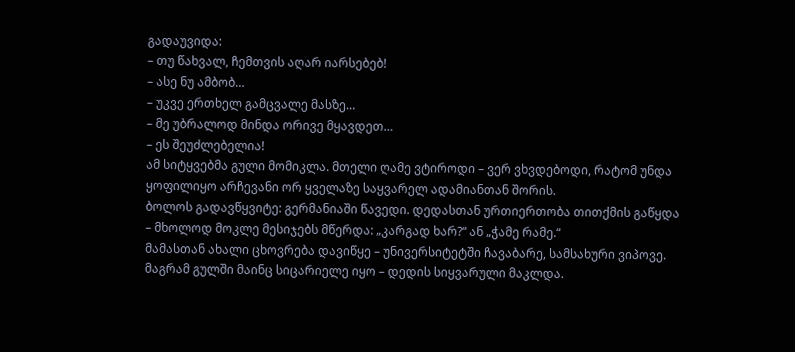გადაუვიდა:
– თუ წახვალ, ჩემთვის აღარ იარსებებ!
– ასე ნუ ამბობ…
– უკვე ერთხელ გამცვალე მასზე…
– მე უბრალოდ მინდა ორივე მყავდეთ…
– ეს შეუძლებელია!
ამ სიტყვებმა გული მომიკლა. მთელი ღამე ვტიროდი – ვერ ვხვდებოდი, რატომ უნდა ყოფილიყო არჩევანი ორ ყველაზე საყვარელ ადამიანთან შორის.
ბოლოს გადავწყვიტე: გერმანიაში წავედი. დედასთან ურთიერთობა თითქმის გაწყდა – მხოლოდ მოკლე მესიჯებს მწერდა: „კარგად ხარ?“ ან „ჭამე რამე.“
მამასთან ახალი ცხოვრება დავიწყე – უნივერსიტეტში ჩავაბარე, სამსახური ვიპოვე. მაგრამ გულში მაინც სიცარიელე იყო – დედის სიყვარული მაკლდა.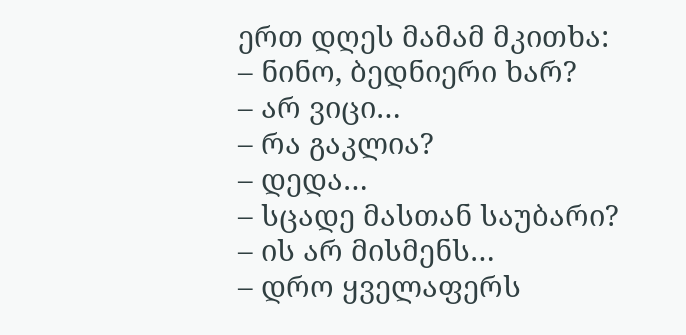ერთ დღეს მამამ მკითხა:
– ნინო, ბედნიერი ხარ?
– არ ვიცი…
– რა გაკლია?
– დედა…
– სცადე მასთან საუბარი?
– ის არ მისმენს…
– დრო ყველაფერს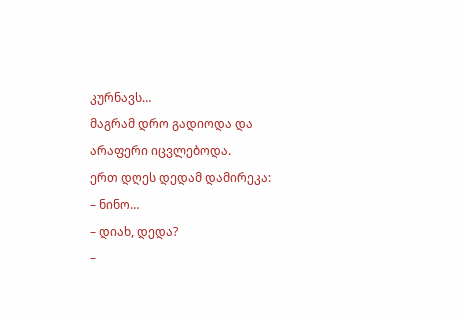კურნავს…
მაგრამ დრო გადიოდა და არაფერი იცვლებოდა.
ერთ დღეს დედამ დამირეკა:
– ნინო…
– დიახ, დედა?
–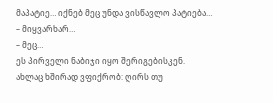მაპატიე… იქნებ მეც უნდა ვისწავლო პატიება…
– მიყვარხარ…
– მეც…
ეს პირველი ნაბიჯი იყო შერიგებისკენ.
ახლაც ხშირად ვფიქრობ: ღირს თუ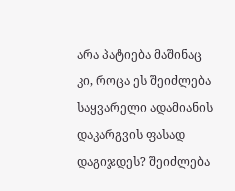არა პატიება მაშინაც კი, როცა ეს შეიძლება საყვარელი ადამიანის დაკარგვის ფასად დაგიჯდეს? შეიძლება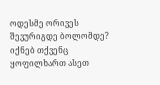ოდესმე ორივეს შევურიგდე ბოლომდე? იქნებ თქვენც ყოფილხართ ასეთ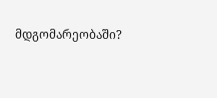მდგომარეობაში?